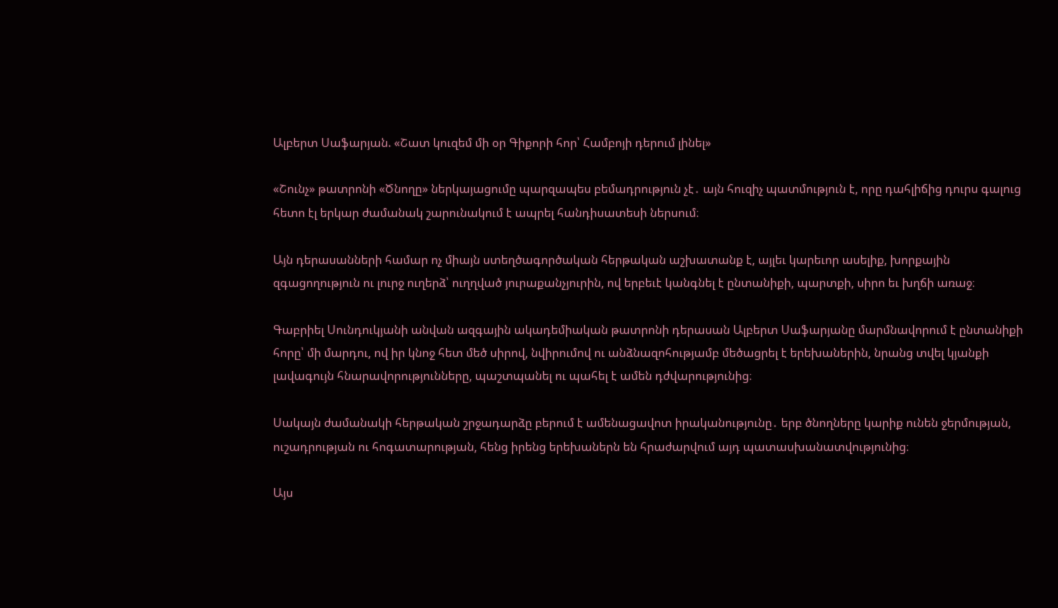Ալբերտ Սաֆարյան. «Շատ կուզեմ մի օր Գիքորի հոր՝ Համբոյի դերում լինել»

«Շունչ» թատրոնի «Ծնողը» ներկայացումը պարզապես բեմադրություն չէ․ այն հուզիչ պատմություն է, որը դահլիճից դուրս գալուց հետո էլ երկար ժամանակ շարունակում է ապրել հանդիսատեսի ներսում։

Այն դերասանների համար ոչ միայն ստեղծագործական հերթական աշխատանք է, այլեւ կարեւոր ասելիք, խորքային զգացողություն ու լուրջ ուղերձ՝ ուղղված յուրաքանչյուրին, ով երբեւէ կանգնել է ընտանիքի, պարտքի, սիրո եւ խղճի առաջ։

Գաբրիել Սունդուկյանի անվան ազգային ակադեմիական թատրոնի դերասան Ալբերտ Սաֆարյանը մարմնավորում է ընտանիքի հորը՝ մի մարդու, ով իր կնոջ հետ մեծ սիրով, նվիրումով ու անձնազոհությամբ մեծացրել է երեխաներին, նրանց տվել կյանքի լավագույն հնարավորությունները, պաշտպանել ու պահել է ամեն դժվարությունից։

Սակայն ժամանակի հերթական շրջադարձը բերում է ամենացավոտ իրականությունը․ երբ ծնողները կարիք ունեն ջերմության, ուշադրության ու հոգատարության, հենց իրենց երեխաներն են հրաժարվում այդ պատասխանատվությունից։

Այս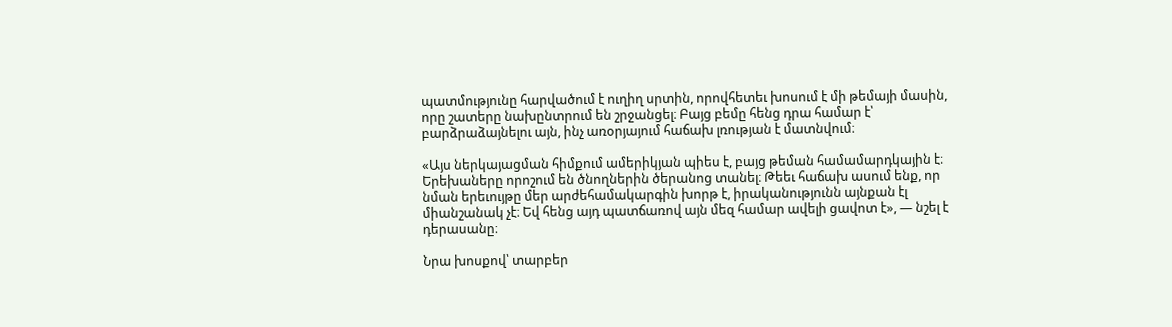պատմությունը հարվածում է ուղիղ սրտին, որովհետեւ խոսում է մի թեմայի մասին, որը շատերը նախընտրում են շրջանցել։ Բայց բեմը հենց դրա համար է՝ բարձրաձայնելու այն, ինչ առօրյայում հաճախ լռության է մատնվում։

«Այս ներկայացման հիմքում ամերիկյան պիես է, բայց թեման համամարդկային է։ Երեխաները որոշում են ծնողներին ծերանոց տանել։ Թեեւ հաճախ ասում ենք, որ նման երեւույթը մեր արժեհամակարգին խորթ է, իրականությունն այնքան էլ միանշանակ չէ։ Եվ հենց այդ պատճառով այն մեզ համար ավելի ցավոտ է», — նշել է դերասանը։

Նրա խոսքով՝ տարբեր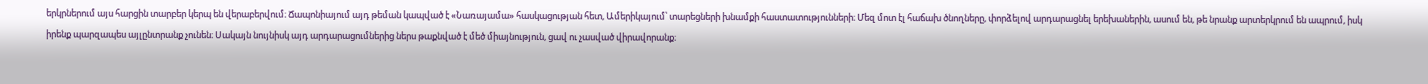երկրներում այս հարցին տարբեր կերպ են վերաբերվում։ Ճապոնիայում այդ թեման կապված է «Նառայամա» հասկացության հետ, Ամերիկայում՝ տարեցների խնամքի հաստատությունների։ Մեզ մոտ էլ հաճախ ծնողները, փորձելով արդարացնել երեխաներին, ասում են, թե նրանք արտերկրում են ապրում, իսկ իրենք պարզապես այլընտրանք չունեն։ Սակայն նույնիսկ այդ արդարացումներից ներս թաքնված է մեծ միայնություն, ցավ ու չասված վիրավորանք։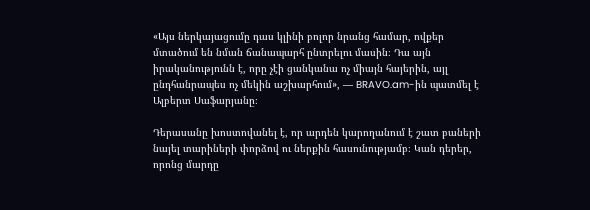«Այս ներկայացումը դաս կլինի բոլոր նրանց համար, ովքեր մտածում են նման ճանապարհ ընտրելու մասին։ Դա այն իրականությունն է, որը չէի ցանկանա ոչ միայն հայերին, այլ ընդհանրապես ոչ մեկին աշխարհում», — BRAVO.am-ին պատմել է Ալբերտ Սաֆարյանը։

Դերասանը խոստովանել է, որ արդեն կարողանում է շատ բաների նայել տարիների փորձով ու ներքին հասունությամբ։ Կան դերեր, որոնց մարդը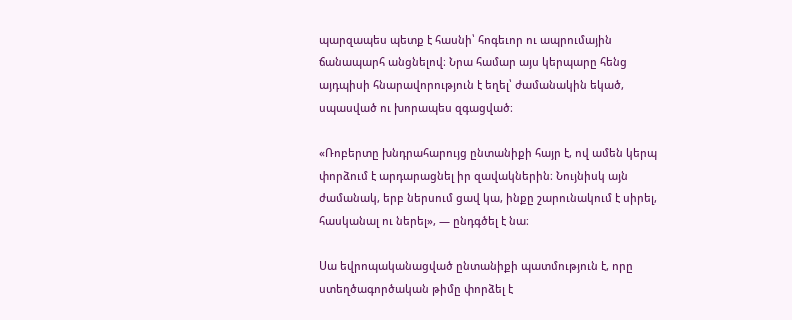պարզապես պետք է հասնի՝ հոգեւոր ու ապրումային ճանապարհ անցնելով։ Նրա համար այս կերպարը հենց այդպիսի հնարավորություն է եղել՝ ժամանակին եկած, սպասված ու խորապես զգացված։

«Ռոբերտը խնդրահարույց ընտանիքի հայր է, ով ամեն կերպ փորձում է արդարացնել իր զավակներին։ Նույնիսկ այն ժամանակ, երբ ներսում ցավ կա, ինքը շարունակում է սիրել, հասկանալ ու ներել», — ընդգծել է նա։

Սա եվրոպականացված ընտանիքի պատմություն է, որը ստեղծագործական թիմը փորձել է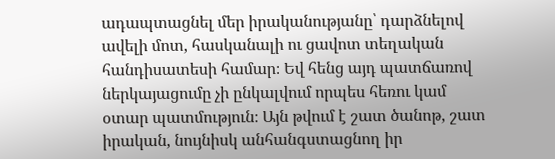ադապտացնել մեր իրականությանը՝ դարձնելով ավելի մոտ, հասկանալի ու ցավոտ տեղական հանդիսատեսի համար։ Եվ հենց այդ պատճառով ներկայացումը չի ընկալվում որպես հեռու կամ օտար պատմություն։ Այն թվում է շատ ծանոթ, շատ իրական, նույնիսկ անհանգստացնող իր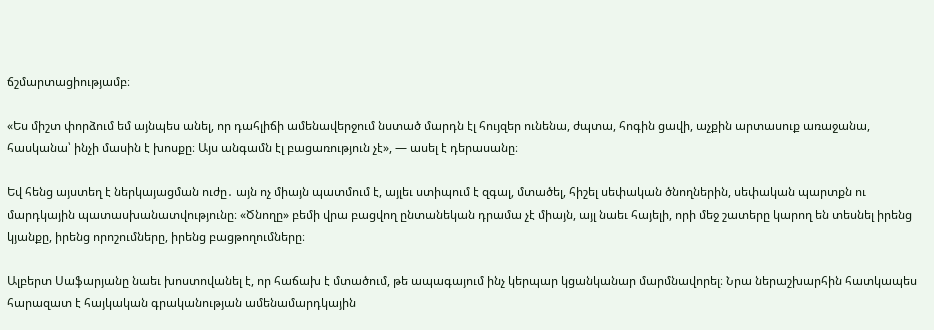ճշմարտացիությամբ։

«Ես միշտ փորձում եմ այնպես անել, որ դահլիճի ամենավերջում նստած մարդն էլ հույզեր ունենա, ժպտա, հոգին ցավի, աչքին արտասուք առաջանա, հասկանա՝ ինչի մասին է խոսքը։ Այս անգամն էլ բացառություն չէ», — ասել է դերասանը։

Եվ հենց այստեղ է ներկայացման ուժը․ այն ոչ միայն պատմում է, այլեւ ստիպում է զգալ, մտածել, հիշել սեփական ծնողներին, սեփական պարտքն ու մարդկային պատասխանատվությունը։ «Ծնողը» բեմի վրա բացվող ընտանեկան դրամա չէ միայն, այլ նաեւ հայելի, որի մեջ շատերը կարող են տեսնել իրենց կյանքը, իրենց որոշումները, իրենց բացթողումները։

Ալբերտ Սաֆարյանը նաեւ խոստովանել է, որ հաճախ է մտածում, թե ապագայում ինչ կերպար կցանկանար մարմնավորել։ Նրա ներաշխարհին հատկապես հարազատ է հայկական գրականության ամենամարդկային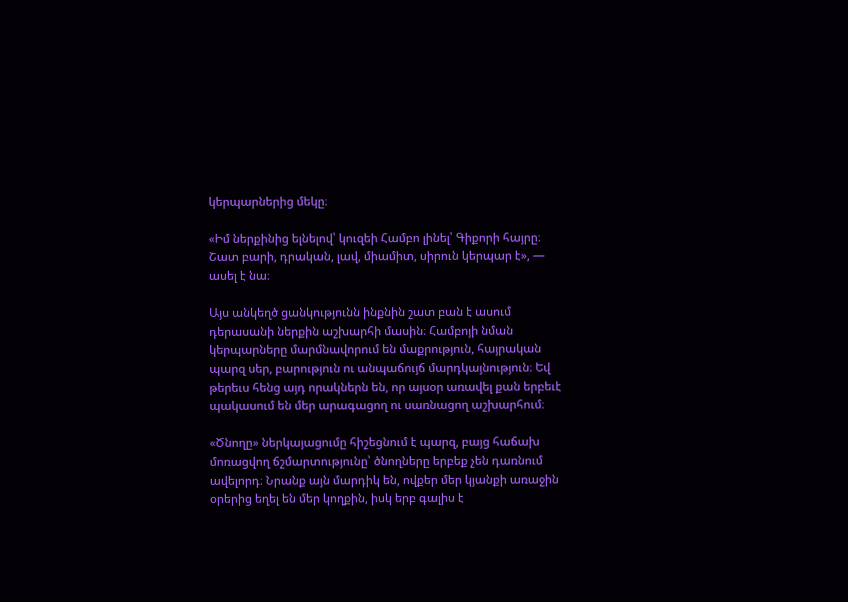կերպարներից մեկը։

«Իմ ներքինից ելնելով՝ կուզեի Համբո լինել՝ Գիքորի հայրը։ Շատ բարի, դրական, լավ, միամիտ, սիրուն կերպար է», — ասել է նա։

Այս անկեղծ ցանկությունն ինքնին շատ բան է ասում դերասանի ներքին աշխարհի մասին։ Համբոյի նման կերպարները մարմնավորում են մաքրություն, հայրական պարզ սեր, բարություն ու անպաճույճ մարդկայնություն։ Եվ թերեւս հենց այդ որակներն են, որ այսօր առավել քան երբեւէ պակասում են մեր արագացող ու սառնացող աշխարհում։

«Ծնողը» ներկայացումը հիշեցնում է պարզ, բայց հաճախ մոռացվող ճշմարտությունը՝ ծնողները երբեք չեն դառնում ավելորդ։ Նրանք այն մարդիկ են, ովքեր մեր կյանքի առաջին օրերից եղել են մեր կողքին, իսկ երբ գալիս է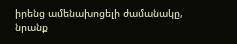իրենց ամենախոցելի ժամանակը, նրանք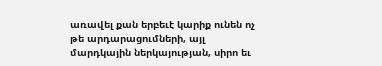առավել քան երբեւէ կարիք ունեն ոչ թե արդարացումների, այլ մարդկային ներկայության, սիրո եւ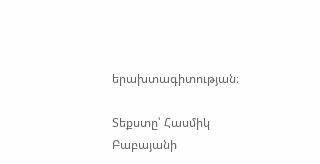երախտագիտության։

Տեքստը՝ Հասմիկ Բաբայանի